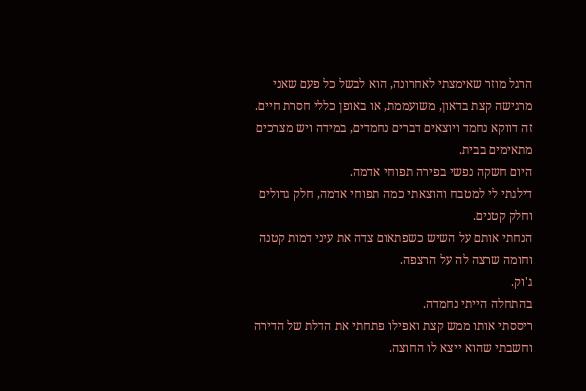הרגל מוזר שאימצתי לאחרונה, הוא לבשל כל פעם שאני מרגישה קצת בדאון, משועממת, או באופן כללי חסרת חיים.
זה דווקא נחמד ויוצאים דברים נחמדים, במידה ויש מצרכים מתאימים בבית.
היום חשקה נפשי בפירה תפוחי אדמה.
דילגתי לי למטבח והוצאתי כמה תפוחי אדמה, חלק גדולים וחלק קטנים.
הנחתי אותם על השיש כשפתאום צדה את עיני דמות קטנה וחומה שרצה לה על הרצפה.
ג'וק.
בהתחלה הייתי נחמדה.
ריססתי אותו ממש קצת ואפילו פתחתי את הדלת של הדירה וחשבתי שהוא ייצא לו החוצה.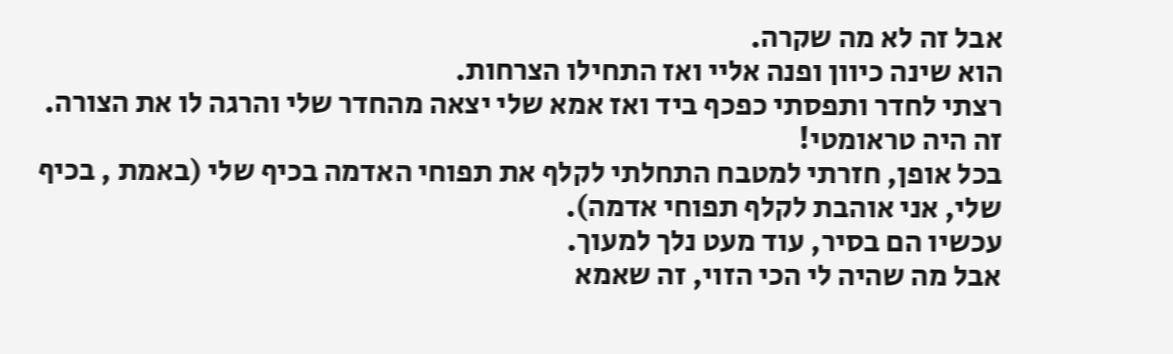אבל זה לא מה שקרה.
הוא שינה כיוון ופנה אליי ואז התחילו הצרחות.
רצתי לחדר ותפסתי כפכף ביד ואז אמא שלי יצאה מהחדר שלי והרגה לו את הצורה.
זה היה טראומטי!
בכל אופן, חזרתי למטבח התחלתי לקלף את תפוחי האדמה בכיף שלי (באמת , בכיף שלי, אני אוהבת לקלף תפוחי אדמה).
עכשיו הם בסיר, עוד מעט נלך למעוך.
אבל מה שהיה לי הכי הזוי, זה שאמא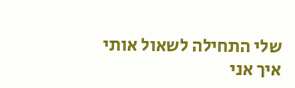שלי התחילה לשאול אותי איך אני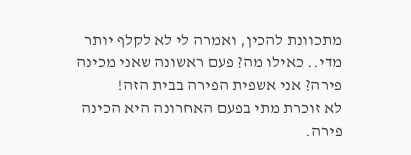מתכוונת להכין, ואמרה לי לא לקלף יותר מדי.. כאילו מה? פעם ראשונה שאני מכינה פירה? אני אשפית הפירה בבית הזה!
לא זוכרת מתי בפעם האחרונה היא הכינה פירה.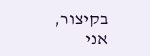בקיצור,
אני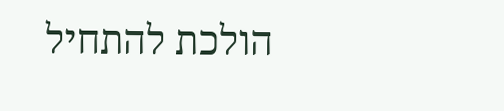הולכת להתחיל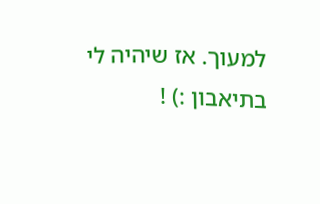למעוך. אז שיהיה לי בתיאבון :) !